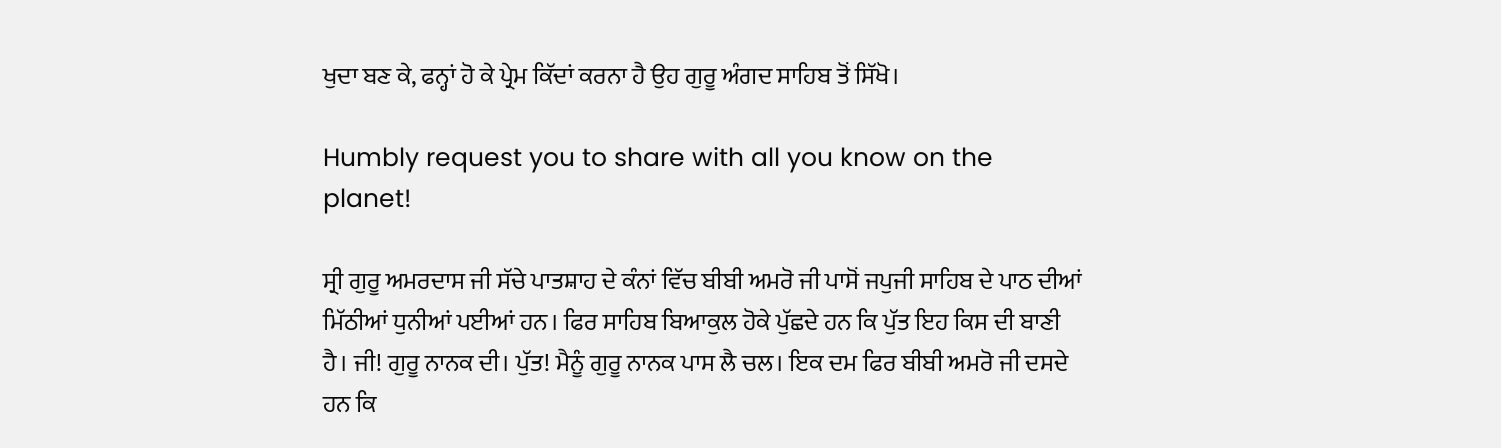ਖੁਦਾ ਬਣ ਕੇ, ਫਨ੍ਹਾਂ ਹੋ ਕੇ ਪ੍ਰੇਮ ਕਿੱਦਾਂ ਕਰਨਾ ਹੈ ਉਹ ਗੁਰੂ ਅੰਗਦ ਸਾਹਿਬ ਤੋਂ ਸਿੱਖੋ।

Humbly request you to share with all you know on the planet!

ਸ੍ਰੀ ਗੁਰੂ ਅਮਰਦਾਸ ਜੀ ਸੱਚੇ ਪਾਤਸ਼ਾਹ ਦੇ ਕੰਨਾਂ ਵਿੱਚ ਬੀਬੀ ਅਮਰੋ ਜੀ ਪਾਸੋਂ ਜਪੁਜੀ ਸਾਹਿਬ ਦੇ ਪਾਠ ਦੀਆਂ ਮਿੱਠੀਆਂ ਧੁਨੀਆਂ ਪਈਆਂ ਹਨ। ਫਿਰ ਸਾਹਿਬ ਬਿਆਕੁਲ ਹੋਕੇ ਪੁੱਛਦੇ ਹਨ ਕਿ ਪੁੱਤ ਇਹ ਕਿਸ ਦੀ ਬਾਣੀ ਹੈ। ਜੀ! ਗੁਰੂ ਨਾਨਕ ਦੀ। ਪੁੱਤ! ਮੈਨੂੰ ਗੁਰੂ ਨਾਨਕ ਪਾਸ ਲੈ ਚਲ। ਇਕ ਦਮ ਫਿਰ ਬੀਬੀ ਅਮਰੋ ਜੀ ਦਸਦੇ ਹਨ ਕਿ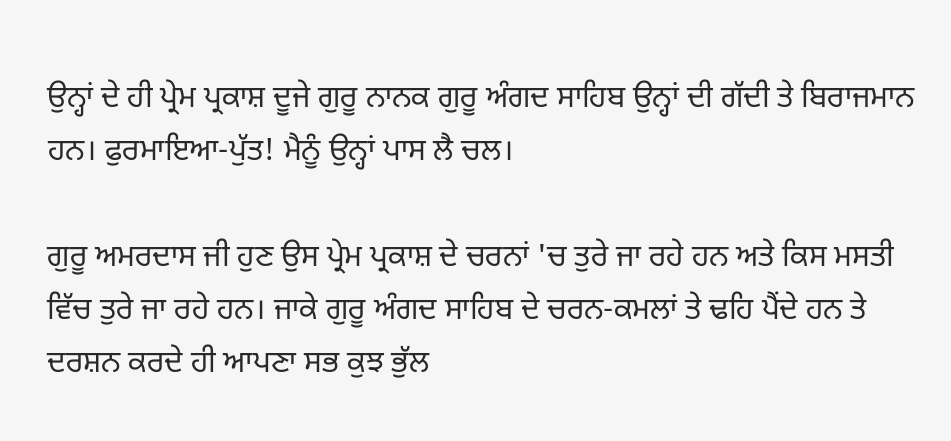ਉਨ੍ਹਾਂ ਦੇ ਹੀ ਪ੍ਰੇਮ ਪ੍ਰਕਾਸ਼ ਦੂਜੇ ਗੁਰੂ ਨਾਨਕ ਗੁਰੂ ਅੰਗਦ ਸਾਹਿਬ ਉਨ੍ਹਾਂ ਦੀ ਗੱਦੀ ਤੇ ਬਿਰਾਜਮਾਨ ਹਨ। ਫੁਰਮਾਇਆ-ਪੁੱਤ! ਮੈਨੂੰ ਉਨ੍ਹਾਂ ਪਾਸ ਲੈ ਚਲ।

ਗੁਰੂ ਅਮਰਦਾਸ ਜੀ ਹੁਣ ਉਸ ਪ੍ਰੇਮ ਪ੍ਰਕਾਸ਼ ਦੇ ਚਰਨਾਂ 'ਚ ਤੁਰੇ ਜਾ ਰਹੇ ਹਨ ਅਤੇ ਕਿਸ ਮਸਤੀ ਵਿੱਚ ਤੁਰੇ ਜਾ ਰਹੇ ਹਨ। ਜਾਕੇ ਗੁਰੂ ਅੰਗਦ ਸਾਹਿਬ ਦੇ ਚਰਨ-ਕਮਲਾਂ ਤੇ ਢਹਿ ਪੈਂਦੇ ਹਨ ਤੇ ਦਰਸ਼ਨ ਕਰਦੇ ਹੀ ਆਪਣਾ ਸਭ ਕੁਝ ਭੁੱਲ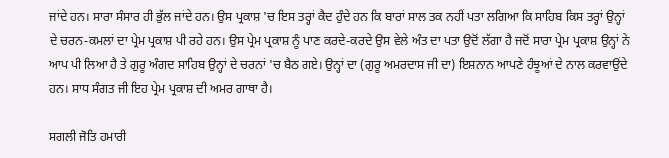ਜਾਂਦੇ ਹਨ। ਸਾਰਾ ਸੰਸਾਰ ਹੀ ਭੁੱਲ ਜਾਂਦੇ ਹਨ। ਉਸ ਪ੍ਰਕਾਸ਼ 'ਚ ਇਸ ਤਰ੍ਹਾਂ ਕੈਦ ਹੁੰਦੇ ਹਨ ਕਿ ਬਾਰਾਂ ਸਾਲ ਤਕ ਨਹੀਂ ਪਤਾ ਲਗਿਆ ਕਿ ਸਾਹਿਬ ਕਿਸ ਤਰ੍ਹਾਂ ਉਨ੍ਹਾਂ ਦੇ ਚਰਨ-ਕਮਲਾਂ ਦਾ ਪ੍ਰੇਮ ਪ੍ਰਕਾਸ਼ ਪੀ ਰਹੇ ਹਨ। ਉਸ ਪ੍ਰੇਮ ਪ੍ਰਕਾਸ਼ ਨੂੰ ਪਾਣ ਕਰਦੇ-ਕਰਦੇ ਉਸ ਵੇਲੇ ਅੰਤ ਦਾ ਪਤਾ ਉਦੋਂ ਲੱਗਾ ਹੈ ਜਦੋਂ ਸਾਰਾ ਪ੍ਰੇਮ ਪ੍ਰਕਾਸ਼ ਉਨ੍ਹਾਂ ਨੇ ਆਪ ਪੀ ਲਿਆ ਹੈ ਤੇ ਗੁਰੂ ਅੰਗਦ ਸਾਹਿਬ ਉਨ੍ਹਾਂ ਦੇ ਚਰਨਾਂ 'ਚ ਬੈਠ ਗਏ। ਉਨ੍ਹਾਂ ਦਾ (ਗੁਰੂ ਅਮਰਦਾਸ ਜੀ ਦਾ) ਇਸ਼ਨਾਨ ਆਪਣੇ ਹੰਝੂਆਂ ਦੇ ਨਾਲ ਕਰਵਾਉਂਦੇ ਹਨ। ਸਾਧ ਸੰਗਤ ਜੀ ਇਹ ਪ੍ਰੇਮ ਪ੍ਰਕਾਸ਼ ਦੀ ਅਮਰ ਗਾਥਾ ਹੈ।

ਸਗਲੀ ਜੋਤਿ ਹਮਾਰੀ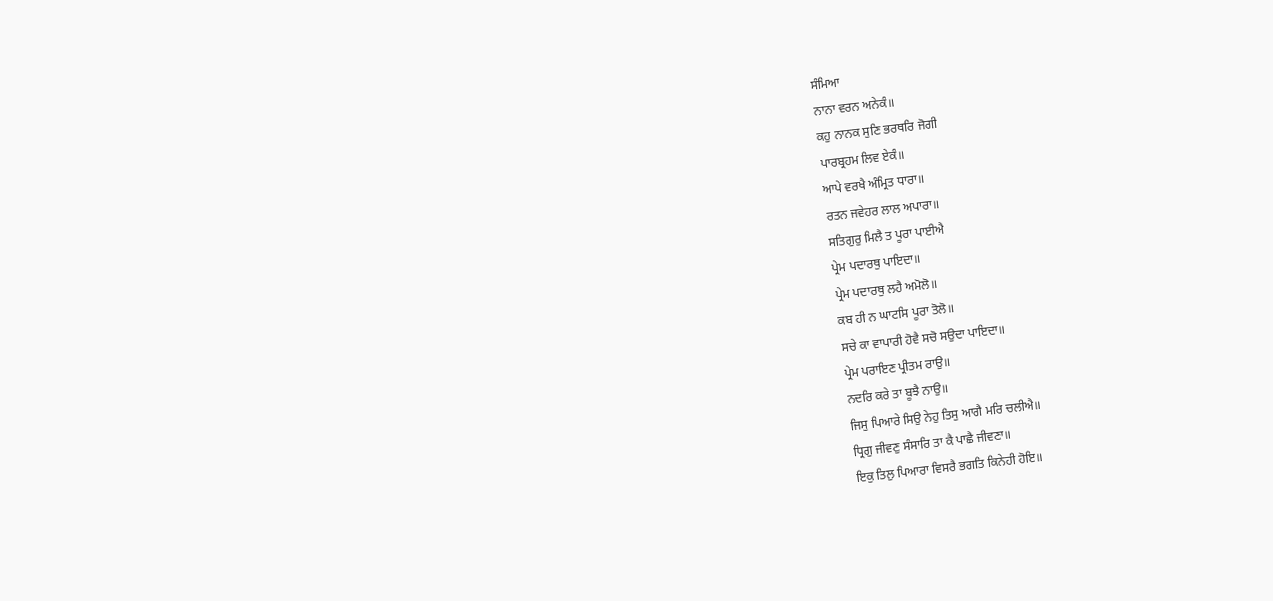ਸੰਮਿਆ
ਨਾਨਾ ਵਰਨ ਅਨੇਕੰ॥
ਕਹੁ ਨਾਨਕ ਸੁਣਿ ਭਰਥਰਿ ਜੋਗੀ
ਪਾਰਬ੍ਰਹਮ ਲਿਵ ਏਕੰ॥
ਆਪੇ ਵਰਖੈ ਅੰਮ੍ਰਿਤ ਧਾਰਾ॥
ਰਤਨ ਜਵੇਹਰ ਲਾਲ ਅਪਾਰਾ॥
ਸਤਿਗੁਰੁ ਮਿਲੈ ਤ ਪੂਰਾ ਪਾਈਐ
ਪ੍ਰੇਮ ਪਦਾਰਥੁ ਪਾਇਦਾ॥
ਪ੍ਰੇਮ ਪਦਾਰਥੁ ਲਹੈ ਅਮੋਲੋ॥
ਕਬ ਹੀ ਨ ਘਾਟਸਿ ਪੂਰਾ ਤੋਲੋ॥
ਸਚੇ ਕਾ ਵਾਪਾਰੀ ਹੋਵੈ ਸਚੋ ਸਉਦਾ ਪਾਇਦਾ॥
ਪ੍ਰੇਮ ਪਰਾਇਣ ਪ੍ਰੀਤਮ ਰਾਉ॥
ਨਦਰਿ ਕਰੇ ਤਾ ਬੂਝੈ ਨਾਉ॥
ਜਿਸੁ ਪਿਆਰੇ ਸਿਉ ਨੇਹੁ ਤਿਸੁ ਆਗੈ ਮਰਿ ਚਲੀਐ॥
ਧ੍ਰਿਗੁ ਜੀਵਣੁ ਸੰਸਾਰਿ ਤਾ ਕੈ ਪਾਛੈ ਜੀਵਣਾ॥
ਇਕੁ ਤਿਲੁ ਪਿਆਰਾ ਵਿਸਰੈ ਭਗਤਿ ਕਿਨੇਹੀ ਹੋਇ॥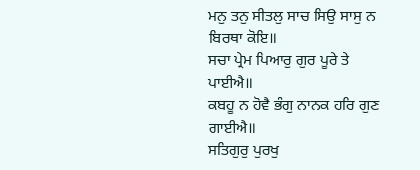ਮਨੁ ਤਨੁ ਸੀਤਲੁ ਸਾਚ ਸਿਉ ਸਾਸੁ ਨ ਬਿਰਥਾ ਕੋਇ॥
ਸਚਾ ਪ੍ਰੇਮ ਪਿਆਰੁ ਗੁਰ ਪੂਰੇ ਤੇ ਪਾਈਐ॥
ਕਬਹੂ ਨ ਹੋਵੈ ਭੰਗੁ ਨਾਨਕ ਹਰਿ ਗੁਣ ਗਾਈਐ॥
ਸਤਿਗੁਰੁ ਪੁਰਖੁ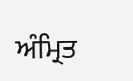ਅੰਮ੍ਰਿਤ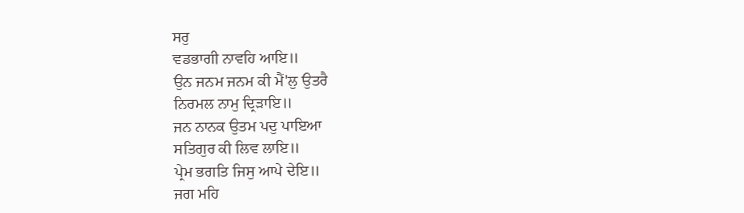ਸਰੁ
ਵਡਭਾਗੀ ਨਾਵਹਿ ਆਇ॥
ਉਨ ਜਨਮ ਜਨਮ ਕੀ ਮੈਂ'ਲੁ ਉਤਰੈ
ਨਿਰਮਲ ਨਾਮੁ ਦ੍ਰਿੜਾਇ॥
ਜਨ ਨਾਨਕ ਉਤਮ ਪਦੁ ਪਾਇਆ
ਸਤਿਗੁਰ ਕੀ ਲਿਵ ਲਾਇ॥
ਪ੍ਰੇਮ ਭਗਤਿ ਜਿਸੁ ਆਪੇ ਦੇਇ॥
ਜਗ ਮਹਿ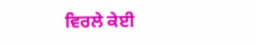ਵਿਰਲੇ ਕੇਈ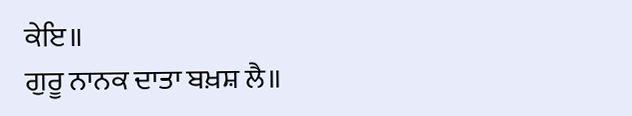ਕੇਇ॥
ਗੁਰੂ ਨਾਨਕ ਦਾਤਾ ਬਖ਼ਸ਼ ਲੈ॥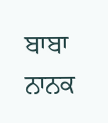ਬਾਬਾ ਨਾਨਕ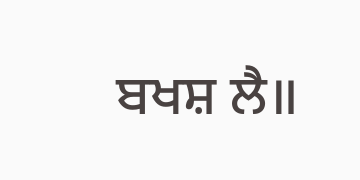ਬਖਸ਼ ਲੈ॥